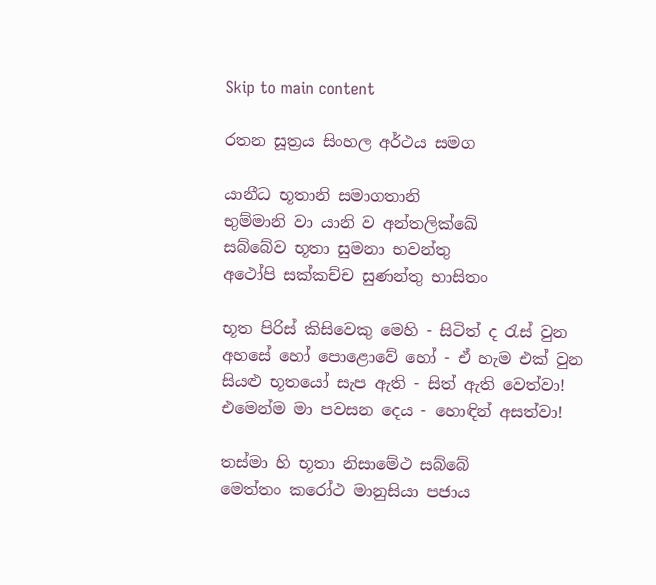Skip to main content

රතන සූත්‍රය සිංහල අර්ථය සමග

යානීධ භූතානි සමාගතානි
භුම්මානි වා යානි ව අන්තලික්ඛේ
සබ්බේව භූතා සුමනා භවන්තු
අථෝපි සක්කච්ච සුණන්තු භාසිතං

භූත පිරිස් කිසිවෙකු මෙහි - සිටිත් ද රැස් වුන
අහසේ හෝ පොළොවේ හෝ - ඒ හැම එක් වුන
සියළු භූතයෝ සැප ඇති - සිත් ඇති වෙත්වා!
එමෙන්ම මා පවසන දෙය - හොඳින් අසත්වා!

තස්මා හි භූතා නිසාමේථ සබ්බේ
මෙත්තං කරෝථ මානුසියා පජාය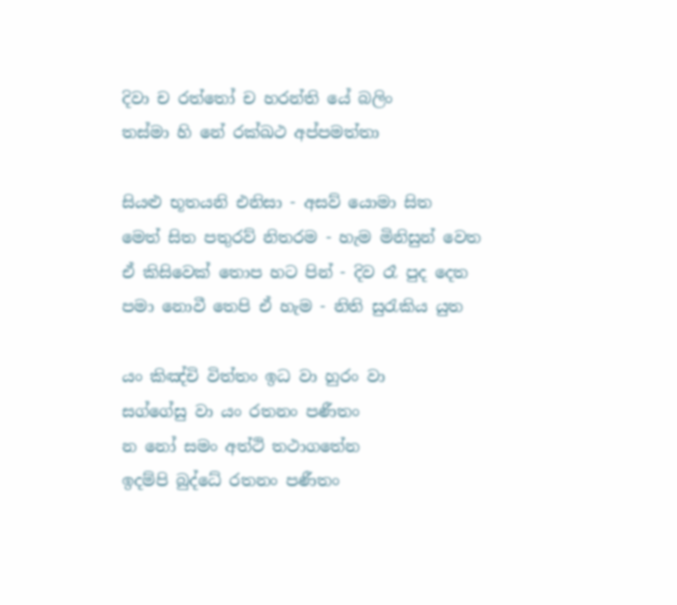දිවා ච රත්තෝ ච හරන්ති යේ බලිං
තස්මා හි නේ රක්ඛථ අප්පමත්තා

සියළු භූතයනි එනිසා - අසව් යොමා සිත
මෙත් සිත පතුරව් නිතරම - හැම මිනිසුන් වෙත
ඒ කිසිවෙක් තොප හට පින් - දිව රෑ පුද දෙත
පමා නොවී තෙපි ඒ හැම - නිති සුරැකිය යුත

යං කිඤ්චි විත්තං ඉධ වා හුරං වා
සග්ගේසු වා යං රතනං පණීතං
න නෝ සමං අත්ථි තථාගතේන
ඉදම්පි බුද්ධේ රතනං පණීතං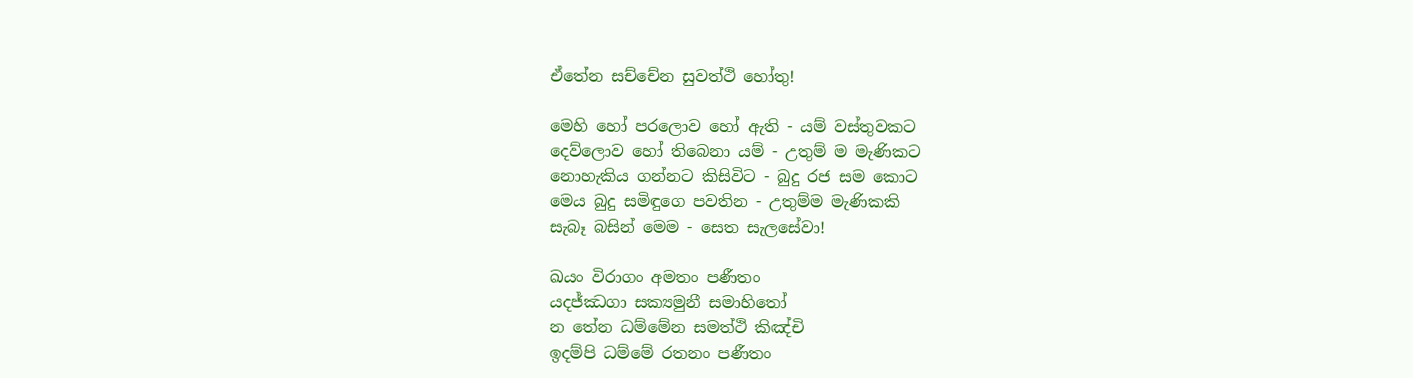ඒතේන සච්චේන සුවත්ථි හෝතු!

මෙහි හෝ පරලොව හෝ ඇති - යම් වස්තුවකට
දෙව්ලොව හෝ තිබෙනා යම් - උතුම් ම මැණිකට
නොහැකිය ගන්නට කිසිවිට - බුදු රජ සම කොට
මෙය බුදු සමිඳුගෙ පවතින - උතුම්ම මැණිකකි
සැබෑ බසින් මෙම - සෙත සැලසේවා!

ඛයං විරාගං අමතං පණීතං
යදජ්ඣගා සක්‍යමුනී සමාහිතෝ
න තේන ධම්මේන සමත්ථි කිඤ්චි
ඉදම්පි ධම්මේ රතනං පණීතං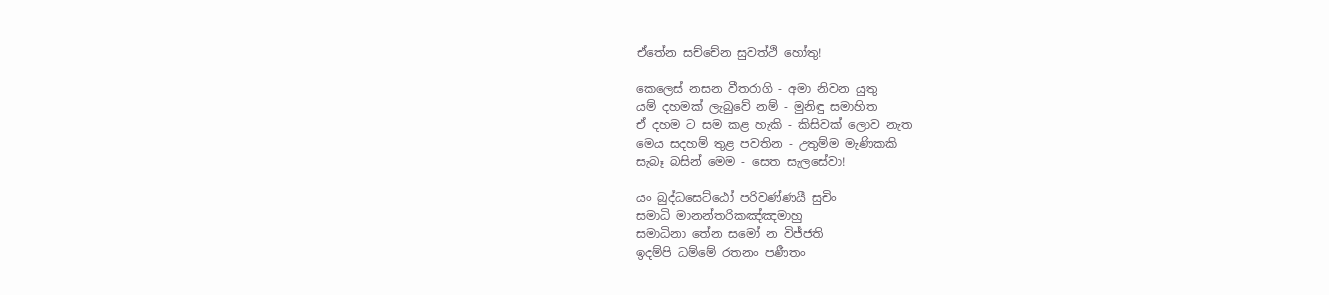ඒතේන සච්චේන සුවත්ථි හෝතු!

කෙලෙස් නසන වීතරාගි - අමා නිවන යුතු
යම් දහමක් ලැබුවේ නම් - මුනිඳු සමාහිත
ඒ දහම ට සම කළ හැකි - කිසිවක් ලොව නැත
මෙය සදහම් තුළ පවතින - උතුම්ම මැණිකකි
සැබෑ බසින් මෙම - සෙත සැලසේවා!

යං බුද්ධසෙට්ඨෝ පරිවණ්ණයී සුචිං
සමාධි මානන්තරිකඤ්ඤමාහු
සමාධිනා තේන සමෝ න විජ්ජති
ඉදම්පි ධම්මේ රතනං පණීතං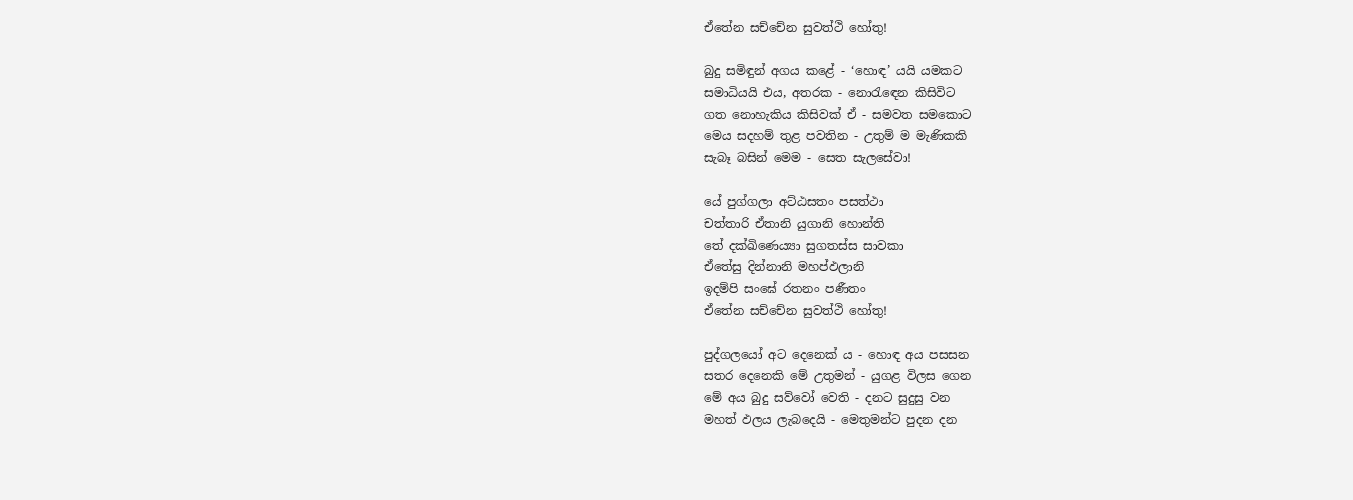ඒතේන සච්චේන සුවත්ථි හෝතු!

බුදු සමිඳුන් අගය කළේ - ‘හොඳ’ යයි යමකට
සමාධියයි එය, අතරක - නොරැඳෙන කිසිවිට
ගත නොහැකිය කිසිවක් ඒ - සමවත සමකොට
මෙය සදහම් තුළ පවතින - උතුම් ම මැණිකකි
සැබෑ බසින් මෙම - සෙත සැලසේවා!

යේ පුග්ගලා අට්ඨසතං පසත්ථා
චත්තාරි ඒතානි යුගානි හොන්ති
තේ දක්ඛිණෙය්‍යා සුගතස්ස සාවකා
ඒතේසු දින්නානි මහප්ඵලානි
ඉදම්පි සංඝේ රතනං පණීතං
ඒතේන සච්චේන සුවත්ථි හෝතු!

පුද්ගලයෝ අට දෙනෙක් ය - හොඳ අය පසසන
සතර දෙනෙකි මේ උතුමන් - යුගළ විලස ගෙන
මේ අය බුදු සව්වෝ වෙති - දනට සුදුසු වන
මහත් ඵලය ලැබදෙයි - මෙතුමන්ට පුදන දන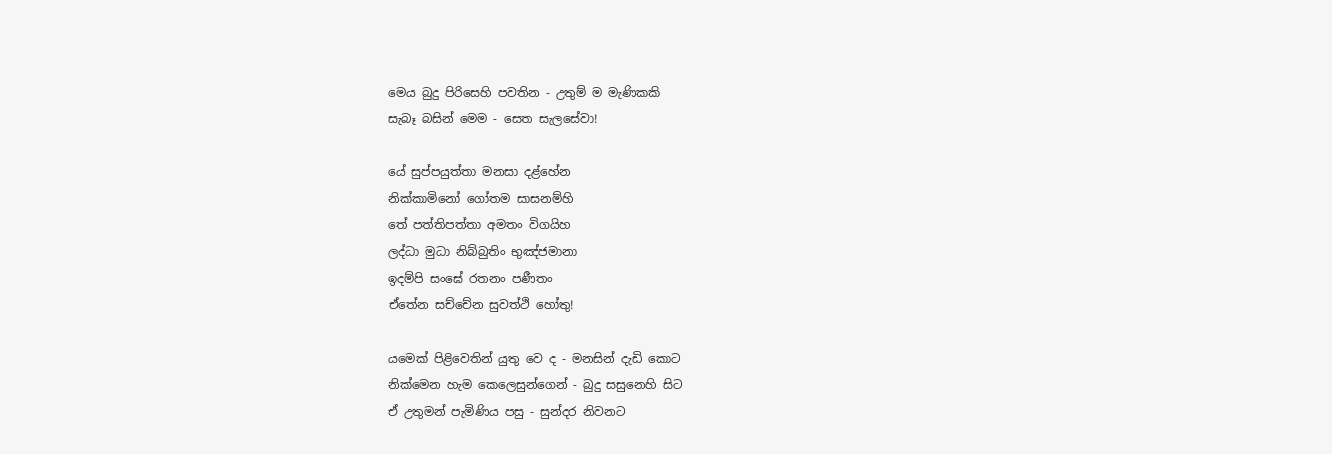මෙය බුදු පිරිසෙහි පවතින - උතුම් ම මැණිකකි
සැබෑ බසින් මෙම - සෙත සැලසේවා!

යේ සුප්පයුත්තා මනසා දළ්හේන
නික්කාමිනෝ ගෝතම සාසනම්හි
තේ පත්තිපත්තා අමතං විගයිහ
ලද්ධා මුධා නිබ්බුතිං භුඤ්ජමානා
ඉදම්පි සංඝේ රතනං පණීතං
ඒතේන සච්චේන සුවත්ථි හෝතු!

යමෙක් පිළිවෙතින් යුතු වෙ ද - මනසින් දැඩි කොට
නික්මෙන හැම කෙලෙසුන්ගෙන් - බුදු සසුනෙහි සිට
ඒ උතුමන් පැමිණිය පසු - සුන්දර නිවනට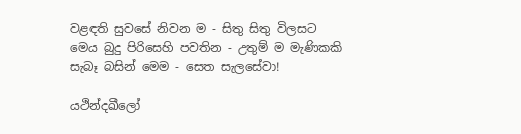වළඳති සුවසේ නිවන ම - සිතු සිතු විලසට
මෙය බුදු පිරිසෙහි පවතින - උතුම් ම මැණිකකි
සැබෑ බසින් මෙම - සෙත සැලසේවා!

යථින්දඛීලෝ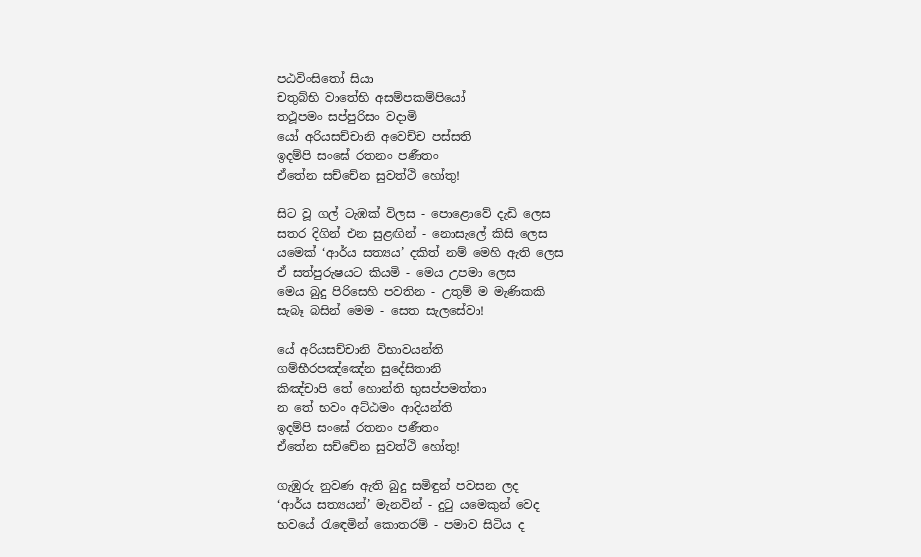පඨවිංසිතෝ සියා
චතුබ්භි වාතේභි අසම්පකම්පියෝ
තථූපමං සප්පුරිසං වදාමි
යෝ අරියසච්චානි අවෙච්ච පස්සති
ඉදම්පි සංඝේ රතනං පණීතං
ඒතේන සච්චේන සුවත්ථි හෝතු!

සිට වූ ගල් ටැඹක් විලස - පොළොවේ දැඩි ලෙස
සතර දිගින් එන සුළඟින් - නොසැලේ කිසි ලෙස
යමෙක් ‘ආර්ය සත්‍යය’ දකිත් නම් මෙහි ඇති ලෙස
ඒ සත්පුරුෂයට කියමි - මෙය උපමා ලෙස
මෙය බුදු පිරිසෙහි පවතින - උතුම් ම මැණිකකි
සැබෑ බසින් මෙම - සෙත සැලසේවා!

යේ අරියසච්චානි විභාවයන්ති
ගම්භීරපඤ්ඤේන සුදේසිතානි
කිඤ්චාපි තේ හොන්ති භුසප්පමත්තා
න තේ භවං අට්ඨමං ආදියන්ති
ඉදම්පි සංඝේ රතනං පණීතං
ඒතේන සච්චේන සුවත්ථි හෝතු!

ගැඹුරු නුවණ ඇති බුදු සමිඳුන් පවසන ලද
‘ආර්ය සත්‍යයන්’ මැනවින් - දුටු යමෙකුන් වෙද
භවයේ රැඳෙමින් කොතරම් - පමාව සිටිය ද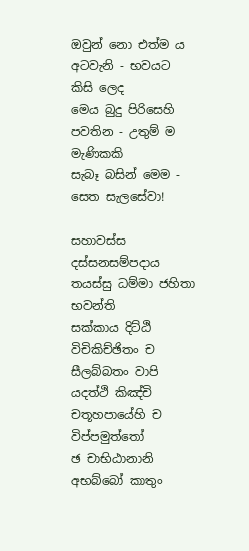ඔවුන් නො එත්ම ය අටවැනි - භවයට කිසි ලෙද
මෙය බුදු පිරිසෙහි පවතින - උතුම් ම මැණිකකි
සැබෑ බසින් මෙම - සෙත සැලසේවා!

සහාවස්ස දස්සනසම්පදාය
තයස්සු ධම්මා ජහිතා භවන්ති
සක්කාය දිට්ඨි විචිකිච්ඡිතං ච
සීලබ්බතං වාපි යදත්ථි කිඤ්චි
චතූහපායේහි ච විප්පමුත්තෝ
ඡ චාභිඨානානි අභබ්බෝ කාතුං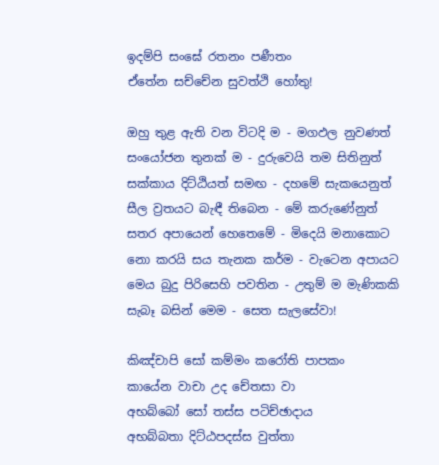ඉදම්පි සංඝේ රතනං පණීතං
ඒතේන සච්චේන සුවත්ථි හෝතු!

ඔහු තුළ ඇති වන විටදි ම - මගඵල නුවණත්
සංයෝජන තුනක් ම - දුරුවෙයි තම සිතිනුත්
සක්කාය දිට්ඨියත් සමඟ - දහමේ සැකයෙනුත්
සීල ව්‍රතයට බැඳී තිබෙන - මේ කරුණේනුත්
සතර අපායෙන් හෙතෙමේ - මිදෙයි මනාකොට
නො කරයි සය තැනක කර්ම - වැටෙන අපායට
මෙය බුදු පිරිසෙහි පවතින - උතුම් ම මැණිකකි
සැබෑ බසින් මෙම - සෙත සැලසේවා!

කිඤ්චාපි සෝ කම්මං කරෝති පාපකං
කායේන වාචා උද චේතසා වා
අභබ්බෝ සෝ තස්ස පටිච්ඡාදාය
අභබ්බතා දිට්ඨපදස්ස වුත්තා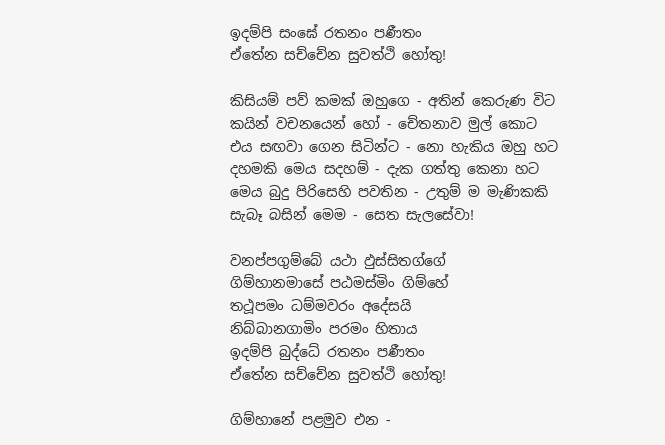ඉදම්පි සංඝේ රතනං පණීතං
ඒතේන සච්චේන සුවත්ථි හෝතු!

කිසියම් පව් කමක් ඔහුගෙ - අතින් කෙරුණ විට
කයින් වචනයෙන් හෝ - චේතනාව මුල් කොට
එය සඟවා ගෙන සිටින්ට - නො හැකිය ඔහු හට
දහමකි මෙය සදහම් - දැක ගත්තු කෙනා හට
මෙය බුදු පිරිසෙහි පවතින - උතුම් ම මැණිකකි
සැබෑ බසින් මෙම - සෙත සැලසේවා!

වනප්පගුම්බේ යථා ඵුස්සිතග්ගේ
ගිම්හානමාසේ පඨමස්මිං ගිම්හේ
තථූපමං ධම්මවරං අදේසයි
නිබ්බානගාමිං පරමං හිතාය
ඉදම්පි බුද්ධේ රතනං පණීතං
ඒතේන සච්චේන සුවත්ථි හෝතු!

ගිම්හානේ පළමුව එන -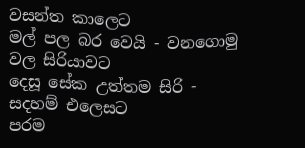වසන්ත කාලෙට
මල් පල බර වෙයි - වනගොමු වල සිරියාවට
දෙසූ සේක උත්තම සිරි - සදහම් එලෙසට
පරම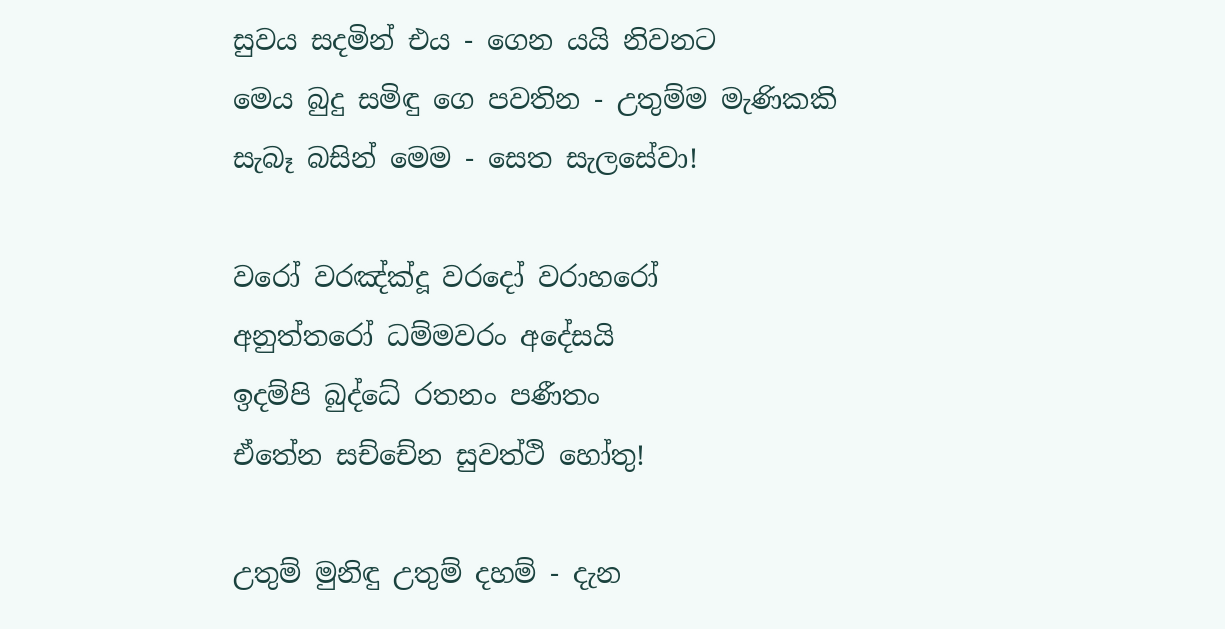සුවය සදමින් එය - ගෙන යයි නිවනට
මෙය බුදු සමිඳු ගෙ පවතින - උතුම්ම මැණිකකි
සැබෑ බසින් මෙම - සෙත සැලසේවා!

වරෝ වරඤ්ක්‍දූ වරදෝ වරාහරෝ
අනුත්තරෝ ධම්මවරං අදේසයි
ඉදම්පි බුද්ධේ රතනං පණීතං
ඒතේන සච්චේන සුවත්ථි හෝතු!

උතුම් මුනිඳු උතුම් දහම් - දැන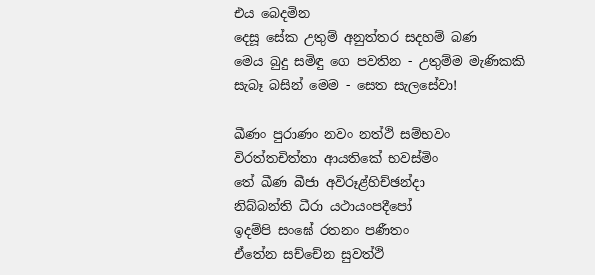එය බෙදමින
දෙසූ සේක උතුම් අනුත්තර සදහම් බණ
මෙය බුදු සමිඳු ගෙ පවතින - උතුම්ම මැණිකකි
සැබෑ බසින් මෙම - සෙත සැලසේවා!

ඛීණං පුරාණං නවං නත්ථි සම්භවං
විරත්තචිත්තා ආයතිකේ භවස්මිං
තේ ඛීණ බීජා අවිරූළ්හිච්ඡන්දා
නිබ්බන්ති ධීරා යථායංපදීපෝ
ඉදම්පි සංඝේ රතනං පණීතං
ඒතේන සච්චේන සුවත්ථි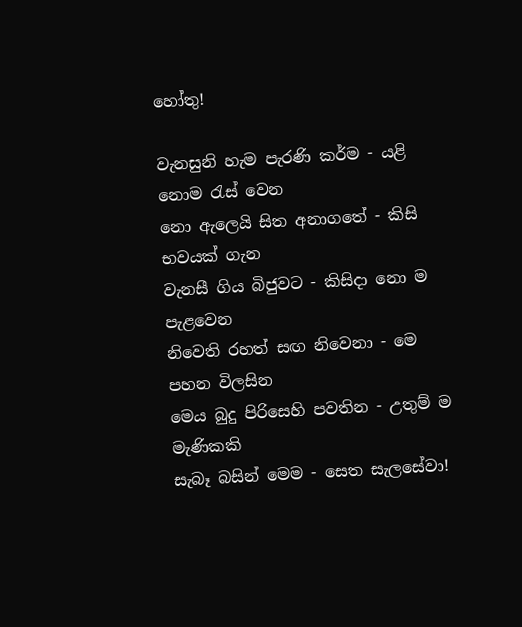හෝතු!

වැනසුනි හැම පැරණි කර්ම - යළි නොම රැස් වෙන
නො ඇලෙයි සිත අනාගතේ - කිසි භවයක් ගැන
වැනසී ගිය බිජුවට - කිසිදා නො ම පැළවෙන
නිවෙති රහත් සඟ නිවෙනා - මෙ පහන විලසින
මෙය බුදු පිරිසෙහි පවතින - උතුම් ම මැණිකකි
සැබෑ බසින් මෙම - සෙත සැලසේවා!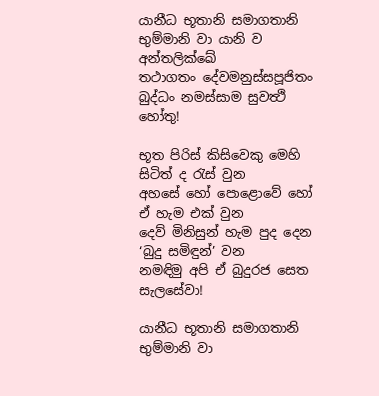යානීධ භූතානි සමාගතානි
භුම්මානි වා යානි ව අන්තලික්ඛේ
තථාගතං දේවමනුස්සපූජිතං
බුද්ධං නමස්සාම සුවත්‍ථි හෝතු!

භූත පිරිස් කිසිවෙකු මෙහි සිටිත් ද රැස් වුන
අහසේ හෝ පොළොවේ හෝ ඒ හැම එක් වුන
දෙව් මිනිසුන් හැම පුද දෙන ‘බුදු සමිඳුන්’ වන
නමඳිමු අපි ඒ බුදුරජ සෙත සැලසේවා!

යානීධ භූතානි සමාගතානි
භුම්මානි වා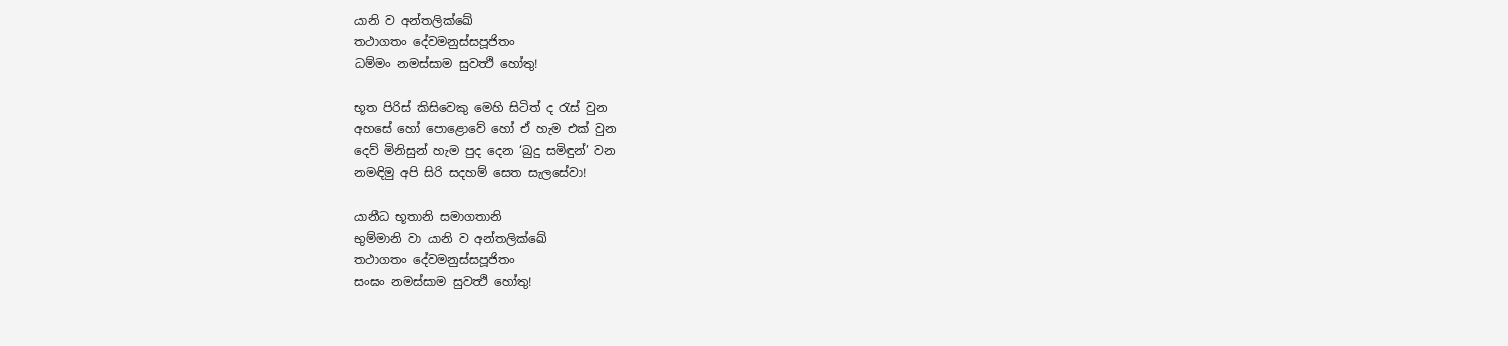යානි ව අන්තලික්ඛේ
තථාගතං දේවමනුස්සපූජිතං
ධම්මං නමස්සාම සුවත්‍ථි හෝතු!

භූත පිරිස් කිසිවෙකු මෙහි සිටිත් ද රැස් වුන
අහසේ හෝ පොළොවේ හෝ ඒ හැම එක් වුන
දෙව් මිනිසුන් හැම පුද දෙන ‘බුදු සමිඳුන්’ වන
නමඳිමු අපි සිරි සදහම් සෙත සැලසේවා!

යානීධ භූතානි සමාගතානි
භුම්මානි වා යානි ව අන්තලික්ඛේ
තථාගතං දේවමනුස්සපූජිතං
සංඝං නමස්සාම සුවත්‍ථි හෝතු!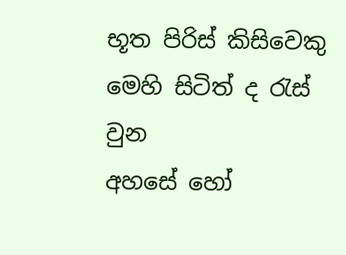භූත පිරිස් කිසිවෙකු මෙහි සිටිත් ද රැස් වුන
අහසේ හෝ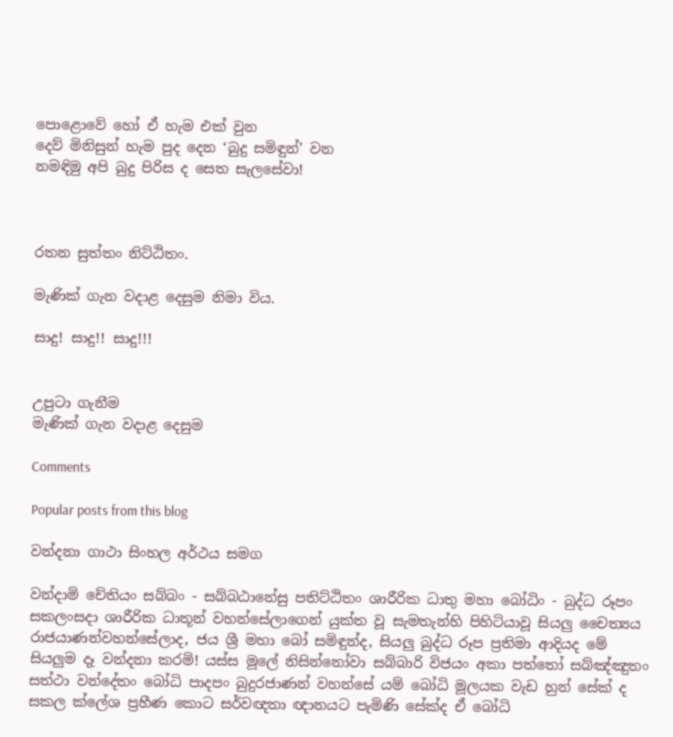පොළොවේ හෝ ඒ හැම එක් වුන
දෙව් මිනිසුන් හැම පුද දෙන ‘බුදු සමිඳුන්’ වන
නමඳිමු අපි බුදු පිරිස ද සෙත සැලසේවා!



රතන සුත්තං නිට්ඨිතං.

මැණික් ගැන වදාළ දෙසුම නිමා විය.

සාදු! සාදු!! සාදු!!!


උපුටා ගැනීම
මැණික් ගැන වදාළ දෙසුම

Comments

Popular posts from this blog

වන්දනා ගාථා සිංහල අර්ථය සමග

වන්දාමි චේතියං සබ්බං - සබ්බඨානේසු පතිට්ඨිතං ශාරීරික ධාතු මහා බෝධිං - බුද්ධ රූපං සකලංසදා ශාරීරික ධාතූන් වහන්සේලාගෙන් යුක්ත වූ සැමතැන්හි පිහිටියාවූ සියලු චෛත්‍යය රාජයාණන්වහන්සේලාද, ජය ශ්‍රී මහා බෝ සමිඳුන්ද, සියලු බුද්ධ රූප ප්‍රතිමා ආදියද මේ සියලුම දෑ වන්දනා කරමි! යස්ස මූලේ නිසින්නෝවා සබ්බාරි විජයං අකා පත්තෝ සබ්ඤ්ඤුතං සත්ථා වන්දේතං බෝධි පාදපං බුදුරජාණන් වහන්සේ යම් බෝධි මූලයක වැඩ හුන් සේක් ද සකල ක්ලේශ ප්‍රහීණ කොට සර්වඥතා ඥානයට පැමිණි සේක්ද ඒ බෝධි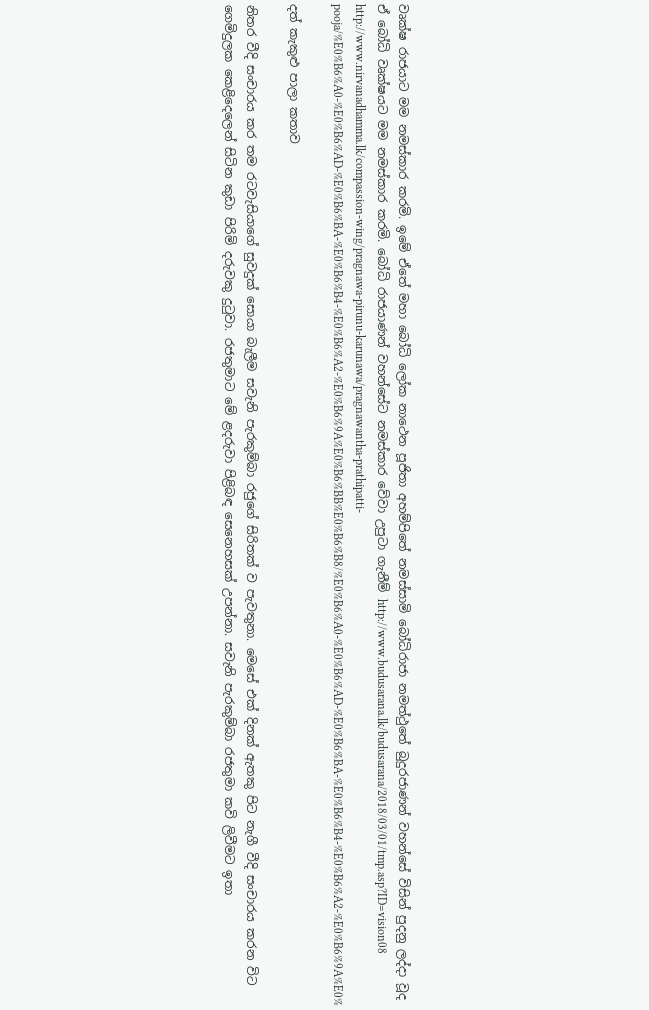වෘක්ෂ රාජයාට මම නමස්කාර කරමි. ඉමේ ඒතේ මහා බෝධි ලෝක නාථෙන පූජිතා අහම්පිතේ නමස්සාමි බෝධිරාජා නමත්ථුතේ බුදුරජාණන් වහන්සේ විසින් පුදනු ලද්දා වූද ඒ බෝධි වෘක්ෂයට මම නමස්කාර කරමි. බෝධි රාජයාණන් වහන්සේට නමස්කාර වේවා උපුටා ගැනීම් http://www.budusarana.lk/budusarana/2018/03/01/tmp.asp?ID=vision08 http://www.nirvanadhamma.lk/compassion-wing/pragnawa-pirunu-karunawa/pragnawantha-prathipatti-pooja/%E0%B6%A0-%E0%B6%AD-%E0%B6%BA-%E0%B6%B4-%E0%B6%A2-%E0%B6%9A%E0%B6%BB%E0%B6%B8/%E0%B6%A0-%E0%B6%AD-%E0%B6%BA-%E0%B6%B4-%E0%B6%A2-%E0%B6%9A%E0%

දත් කැකුළු පාලා කතාව

නිතර වීදි සංචාරය කර තම රටවැසියාගේ සුවදුක් සොයා බැලීම සවැනි පැරකුම්බා රජුගේ සිරිතක් ව පැවතුනා. මෙසේ එක් දිනක් ඇතකු පිට නැගී වීදි සංචාරය කරන විට ගෙමිදුලක කෙළිදෙලෙන් සිටින කුඩා පිරිමි දරුවකු දුටුවා. රජතුමාට මේ ළදරුවා පිළිබඳ සෙනෙහසක් උපන්නා. සවැනි පැරකුම්බා රජතුමා කවි ලිවීමට ඉතා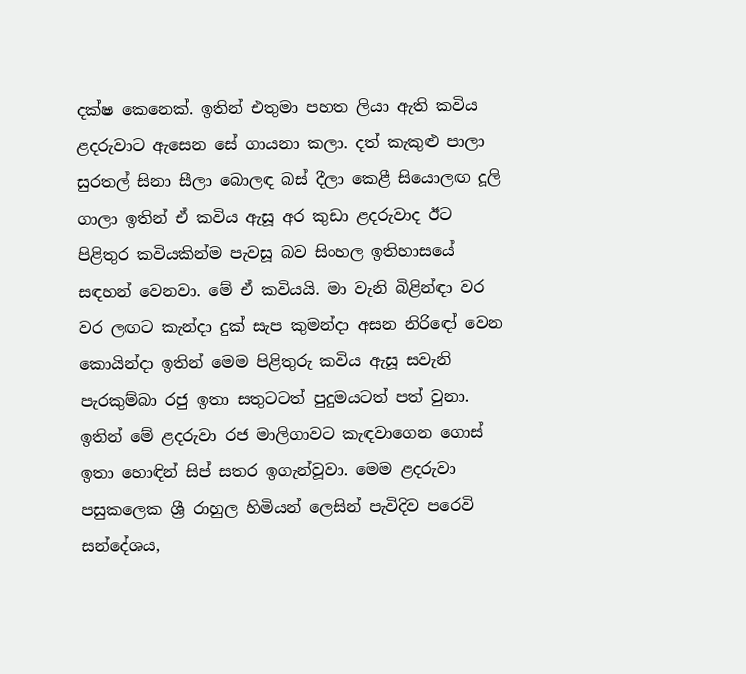දක්ෂ කෙනෙක්. ඉතින් එතුමා පහත ලියා ඇති කවිය ළදරුවාට ඇසෙන සේ ගායනා කලා. දත් කැකුළු පාලා සුරතල් සිනා සීලා බොලඳ බස් දීලා කෙළී සියොලඟ දූලි ගාලා ඉතින් ඒ කවිය ඇසූ අර කුඩා ළදරුවාද ඊට පිළිතුර කවියකින්ම පැවසූ බව සිංහල ඉතිහාසයේ සඳහන් වෙනවා. මේ ඒ කවියයි. මා වැනි බිළින්ඳා වර වර ලඟට කැන්දා දුක් සැප කුමන්දා අසන නිරිඳෝ වෙන කොයින්දා ඉතින් මෙම පිළිතුරු කවිය ඇසූ සවැනි පැරකුම්බා රජු ඉතා සතුටටත් පුදුමයටත් පත් වුනා. ඉතින් මේ ළදරුවා රජ මාලිගාවට කැඳවාගෙන ගොස් ඉතා හොඳින් සිප් සතර ඉගැන්වූවා. මෙම ළදරුවා පසුකලෙක ශ්‍රී රාහුල හිමියන් ලෙසින් පැවිදිව පරෙවි සන්දේශය,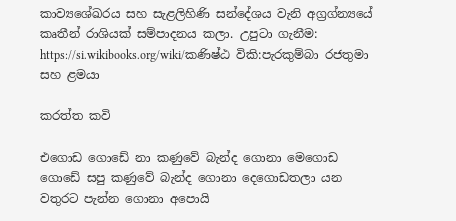කාව්‍යශේඛරය සහ සැළලිහිණි සන්දේශය වැනි අග්‍රග්න්‍යයේ කෘතීන් රාශියක් සම්පාදනය කලා. උපුටා ගැනීම: https://si.wikibooks.org/wiki/කණිෂ්ඨ විකි:පැරකුම්බා රජතුමා සහ ළමයා

කරත්ත කවි

එගොඩ ගොඩේ නා කණුවේ බැන්ද ගොනා මෙගොඩ ගොඩේ සපු කණුවේ බැන්ද ගොනා දෙගොඩතලා යන වතුරට පැන්න ගොනා අපොයි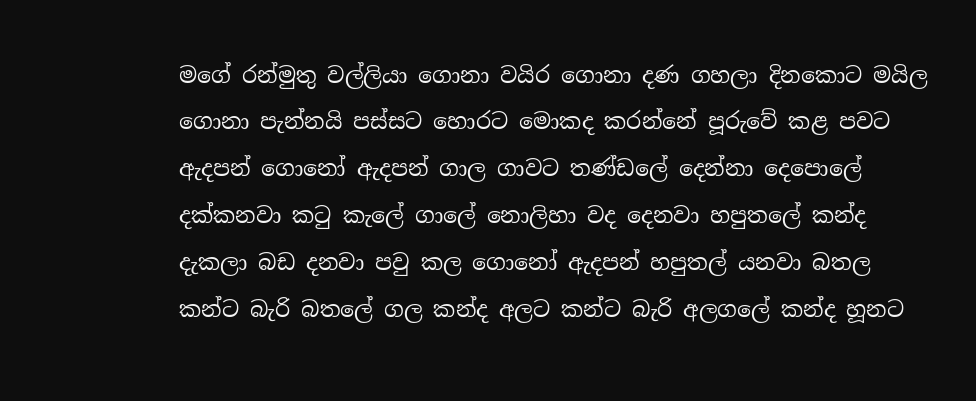මගේ රන්මුතු වල්ලියා ගොනා වයිර ගොනා දණ ගහලා දිනකොට මයිල ගොනා පැන්නයි පස්සට හොරට මොකද කරන්නේ පූරුවේ කළ පවට ඇදපන් ගොනෝ ඇදපන් ගාල ගාවට තණ්ඩලේ දෙන්නා දෙපොලේ දක්කනවා කටු කැලේ ගාලේ නොලිහා වද දෙනවා හපුතලේ කන්ද දැකලා බඩ දනවා පවු කල ගොනෝ ඇදපන් හපුතල් යනවා බතල කන්ට බැරි බතලේ ගල කන්ද අලට කන්ට බැරි අලගලේ කන්ද හූනට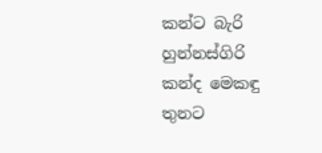කන්ට බැරි හුන්නස්ගිරි කන්ද මෙකඳු තුනට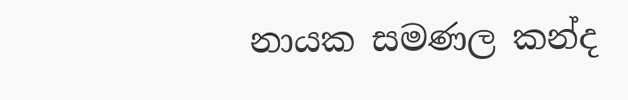නායක සමණල කන්ද